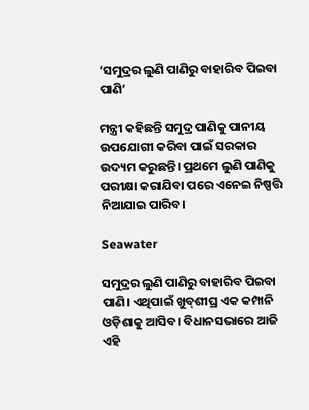‘ସମୁଦ୍ରର ଲୁଣି ପାଣିରୁ ବାହାରିବ ପିଇବା ପାଣି’

ମନ୍ତ୍ରୀ କହିଛନ୍ତି ସମୁଦ୍ର ପାଣିକୁ ପାନୀୟ ଉପଯୋଗୀ କରିବା ପାଇଁ ସରକାର ଉଦ୍ୟମ କରୁଛନ୍ତି। ପ୍ରଥମେ ଲୁଣି ପାଣିକୁ ପରୀକ୍ଷା କରାଯିବା ପରେ ଏନେଇ ନିଷ୍ପତ୍ତି ନିଆଯାଇ ପାରିବ।

Seawater

ସମୁଦ୍ରର ଲୁଣି ପାଣିରୁ ବାହାରିବ ପିଇବା ପାଣି। ଏଥିପାଇଁ ଖୁବ୍‌ଶୀଘ୍ର ଏକ କମ୍ପାନି ଓଡ଼ିଶାକୁ ଆସିବ। ବିଧାନସଭାରେ ଆଜି ଏହି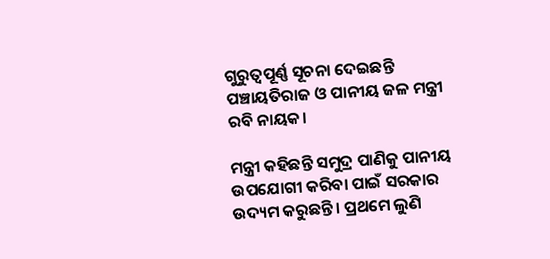ଗୁରୁତ୍ବପୂର୍ଣ୍ଣ ସୂଚନା ଦେଇଛନ୍ତି ପଞ୍ଚାୟତିରାଜ ଓ ପାନୀୟ ଜଳ ମନ୍ତ୍ରୀ ରବି ନାୟକ।

ମନ୍ତ୍ରୀ କହିଛନ୍ତି ସମୁଦ୍ର ପାଣିକୁ ପାନୀୟ ଉପଯୋଗୀ କରିବା ପାଇଁ ସରକାର ଉଦ୍ୟମ କରୁଛନ୍ତି। ପ୍ରଥମେ ଲୁଣି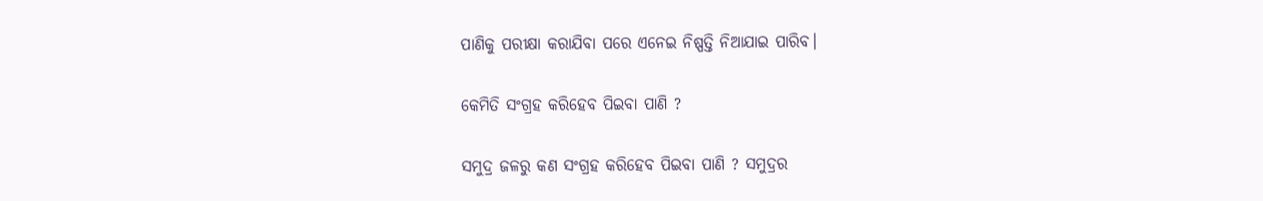ପାଣିକୁ ପରୀକ୍ଷା କରାଯିବା ପରେ ଏନେଇ ନିଷ୍ପତ୍ତି ନିଆଯାଇ ପାରିବ।

କେମିତି ସଂଗ୍ରହ କରିହେବ ପିଇବା ପାଣି ?

ସମୁଦ୍ର ଜଳରୁ କଣ ସଂଗ୍ରହ କରିହେବ ପିଇବା ପାଣି ? ସମୁଦ୍ରର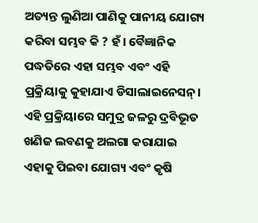ଅତ୍ୟନ୍ତ ଲୁଣିଆ ପାଣିକୁ ପାନୀୟ ଯୋଗ୍ୟ କରିବା ସମ୍ଭବ କି ? ହଁ। ବୈଜ୍ଞାନିକ ପଦ୍ଧତିରେ ଏହା ସମ୍ଭବ ଏବଂ ଏହି ପ୍ରକ୍ରିୟାକୁ କୁହାଯାଏ ଡିସାଲାଇନେସନ୍। ଏହି ପ୍ରକ୍ରିୟାରେ ସମୁଦ୍ର ଜଳରୁ ଦ୍ରବିଭୂତ ଖଣିଜ ଲବଣକୁ ଅଲଗା କରାଯାଇ ଏହାକୁ ପିଇବା ଯୋଗ୍ୟ ଏବଂ କୃଷି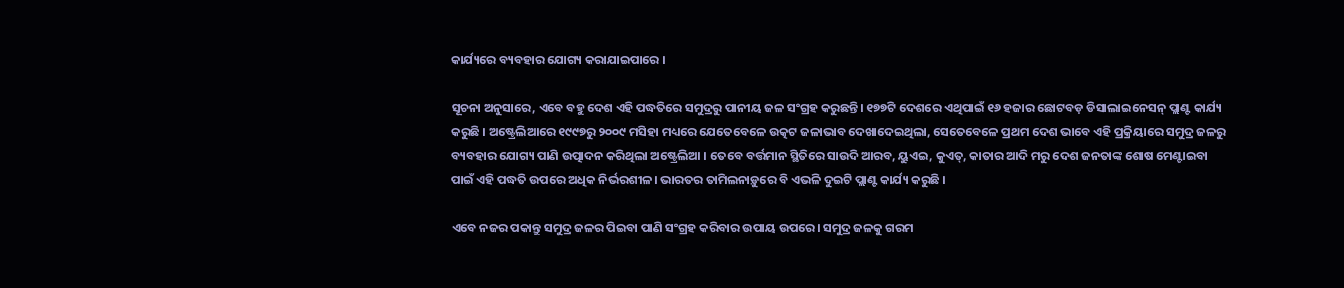କାର୍ଯ୍ୟରେ ବ୍ୟବହାର ଯୋଗ୍ୟ କରାଯାଇପାରେ ।

ସୂଚନା ଅନୁସାରେ, ଏବେ ବହୁ ଦେଶ ଏହି ପଦ୍ଧତିରେ ସମୁଦ୍ରରୁ ପାନୀୟ ଜଳ ସଂଗ୍ରହ କରୁଛନ୍ତି। ୧୭୭ଟି ଦେଶରେ ଏଥିପାଇଁ ୧୬ ହଜାର ଛୋଟବଡ଼ ଡିସାଲାଇନେସନ୍ ପ୍ଲାଣ୍ଟ କାର୍ଯ୍ୟ କରୁଛି । ଅଷ୍ଟ୍ରେଲିଆରେ ୧୯୯୭ରୁ ୨୦୦୯ ମସିହା ମଧ୍ୟରେ ଯେତେବେଳେ ଉତ୍କଟ ଜଳାଭାବ ଦେଖାଦେଇଥିଲା, ସେତେବେଳେ ପ୍ରଥମ ଦେଶ ଭାବେ ଏହି ପ୍ରକ୍ରିୟାରେ ସମୁଦ୍ର ଜଳରୁ ବ୍ୟବହାର ଯୋଗ୍ୟ ପାଣି ଉତ୍ପାଦନ କରିଥିଲା ଅଷ୍ଟ୍ରେଲିଆ । ତେବେ ବର୍ତ୍ତମାନ ସ୍ଥିତିରେ ସାଉଦି ଆରବ, ୟୁଏଇ, କୁଏତ୍, କାତାର ଆଦି ମରୁ ଦେଶ ଜନତାଙ୍କ ଶୋଷ ମେଣ୍ଟାଇବା ପାଇଁ ଏହି ପଦ୍ଧତି ଉପରେ ଅଧିକ ନିର୍ଭରଶୀଳ। ଭାରତର ତାମିଲନାଡ଼ୁରେ ବି ଏଭଳି ଦୁଇଟି ପ୍ଲାଣ୍ଟ କାର୍ଯ୍ୟ କରୁଛି ।

ଏବେ ନଜର ପକାନ୍ତୁ ସମୁଦ୍ର ଜଳର ପିଇବା ପାଣି ସଂଗ୍ରହ କରିବାର ଉପାୟ ଉପରେ। ସମୁଦ୍ର ଜଳକୁ ଗରମ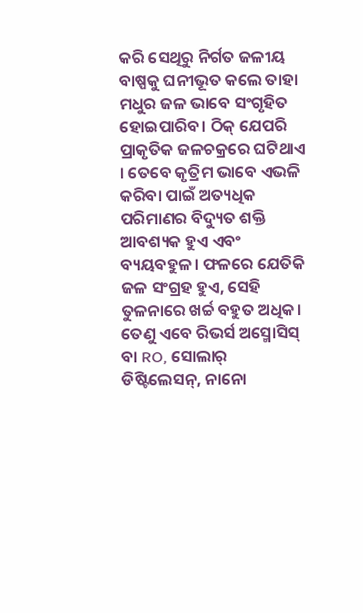କରି ସେଥିରୁ ନିର୍ଗତ ଜଳୀୟ ବାଷ୍ପକୁ ଘନୀଭୂତ କଲେ ତାହା ମଧୁର ଜଳ ଭାବେ ସଂଗୃହିତ ହୋଇପାରିବ। ଠିକ୍ ଯେପରି ପ୍ରାକୃତିକ ଜଳଚକ୍ରରେ ଘଟିଥାଏ । ତେବେ କୃତ୍ରିମ ଭାବେ ଏଭଳି କରିବା ପାଇଁ ଅତ୍ୟଧିକ ପରିମାଣର ବିଦ୍ୟୁତ ଶକ୍ତି ଆବଶ୍ୟକ ହୁଏ ଏବଂ ବ୍ୟୟବହୁଳ। ଫଳରେ ଯେତିକି ଜଳ ସଂଗ୍ରହ ହୁଏ, ସେହି ତୁଳନାରେ ଖର୍ଚ୍ଚ ବହୁତ ଅଧିକ। ତେଣୁ ଏବେ ରିଭର୍ସ ଅସ୍ମୋସିସ୍ ବା RO, ସୋଲାର୍ ଡିଷ୍ଟିଲେସନ୍, ନାନୋ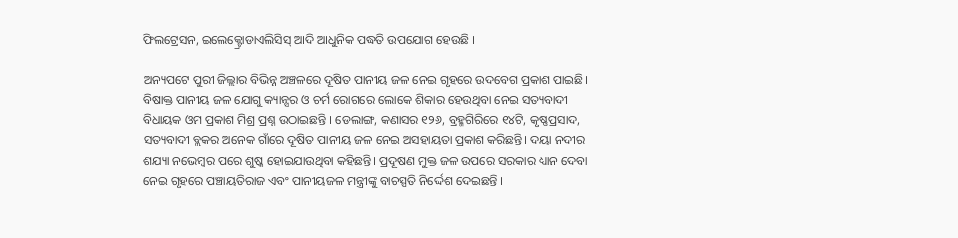ଫିଲଟ୍ରେସନ, ଇଲେକ୍ଟ୍ରୋଡାଏଲିସିସ୍ ଆଦି ଆଧୁନିକ ପଦ୍ଧତି ଉପଯୋଗ ହେଉଛି ।

ଅନ୍ୟପଟେ ପୁରୀ ଜିଲ୍ଲାର ବିଭିନ୍ନ ଅଞ୍ଚଳରେ ଦୂଷିତ ପାନୀୟ ଜଳ ନେଇ ଗୃହରେ ଉଦବେଗ ପ୍ରକାଶ ପାଇଛି। ବିଷାକ୍ତ ପାନୀୟ ଜଳ ଯୋଗୁ କ୍ୟାନ୍ସର ଓ ଚର୍ମ ରୋଗରେ ଲୋକେ ଶିକାର ହେଉଥିବା ନେଇ ସତ୍ୟବାଦୀ ବିଧାୟକ ଓମ ପ୍ରକାଶ ମିଶ୍ର ପ୍ରଶ୍ନ ଉଠାଇଛନ୍ତି । ଡେଲାଙ୍ଗ, କଣାସର ୧୨୬, ବ୍ରହ୍ମଗିରିରେ ୧୪ଟି, କୃଷ୍ଣପ୍ରସାଦ, ସତ୍ୟବାଦୀ ବ୍ଲକର ଅନେକ ଗାଁରେ ଦୂଷିତ ପାନୀୟ ଜଳ ନେଇ ଅସହାୟତା ପ୍ରକାଶ କରିଛନ୍ତି। ଦୟା ନଦୀର ଶଯ୍ୟା ନଭେମ୍ବର ପରେ ଶୁଷ୍କ ହୋଇଯାଉଥିବା କହିଛନ୍ତି। ପ୍ରଦୂଷଣ ମୁକ୍ତ ଜଳ ଉପରେ ସରକାର ଧ୍ୟାନ ଦେବା ନେଇ ଗୃହରେ ପଞ୍ଚାୟତିରାଜ ଏବଂ ପାନୀୟଜଳ ମନ୍ତ୍ରୀଙ୍କୁ ବାଚସ୍ପତି ନିର୍ଦ୍ଦେଶ ଦେଇଛନ୍ତି ।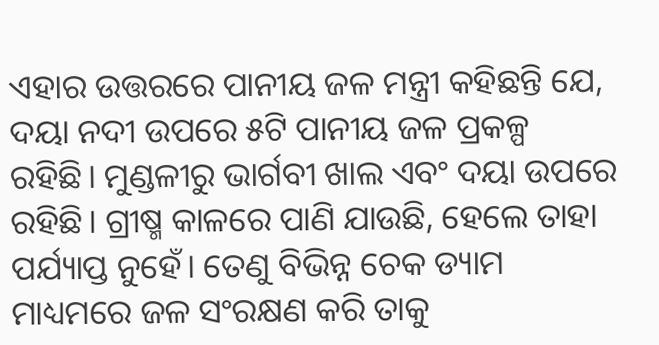ଏହାର ଉତ୍ତରରେ ପାନୀୟ ଜଳ ମନ୍ତ୍ରୀ କହିଛନ୍ତି ଯେ, ଦୟା ନଦୀ ଉପରେ ୫ଟି ପାନୀୟ ଜଳ ପ୍ରକଳ୍ପ ରହିଛି। ମୁଣ୍ଡଳୀରୁ ଭାର୍ଗବୀ ଖାଲ ଏବଂ ଦୟା ଉପରେ ରହିଛି। ଗ୍ରୀଷ୍ମ କାଳରେ ପାଣି ଯାଉଛି, ହେଲେ ତାହା ପର୍ଯ୍ୟାପ୍ତ ନୁହେଁ। ତେଣୁ ବିଭିନ୍ନ ଚେକ ଡ୍ୟାମ ମାଧ୍ୟମରେ ଜଳ ସଂରକ୍ଷଣ କରି ତାକୁ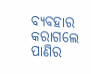ବ୍ୟବହାର କରାଗଲେ ପାଣିର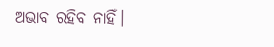ଅଭାବ ରହିବ ନାହିଁ।